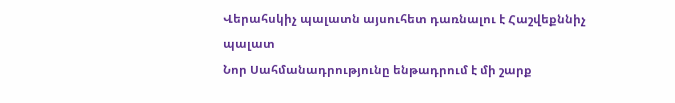Վերահսկիչ պալատն այսուհետ դառնալու է Հաշվեքննիչ պալատ
Նոր Սահմանադրությունը ենթադրում է մի շարք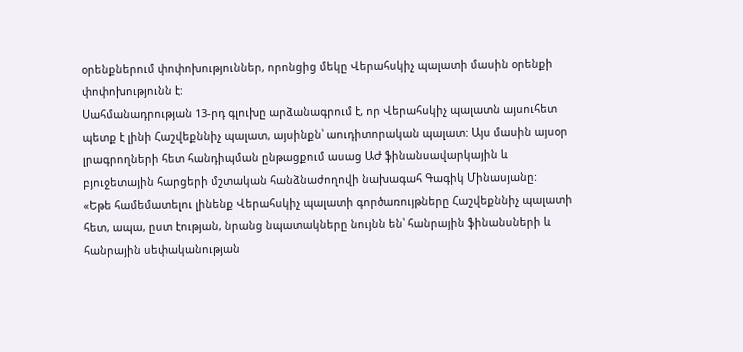օրենքներում փոփոխություններ, որոնցից մեկը Վերահսկիչ պալատի մասին օրենքի փոփոխությունն է:
Սահմանադրության 13-րդ գլուխը արձանագրում է, որ Վերահսկիչ պալատն այսուհետ պետք է լինի Հաշվեքննիչ պալատ, այսինքն՝ աուդիտորական պալատ: Այս մասին այսօր լրագրողների հետ հանդիպման ընթացքում ասաց ԱԺ ֆինանսավարկային և բյուջետային հարցերի մշտական հանձնաժողովի նախագահ Գագիկ Մինասյանը:
«Եթե համեմատելու լինենք Վերահսկիչ պալատի գործառույթները Հաշվեքննիչ պալատի հետ, ապա, ըստ էության, նրանց նպատակները նույնն են՝ հանրային ֆինանսների և հանրային սեփականության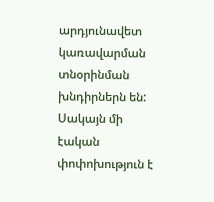արդյունավետ կառավարման տնօրինման խնդիրներն են: Սակայն մի էական փոփոխություն է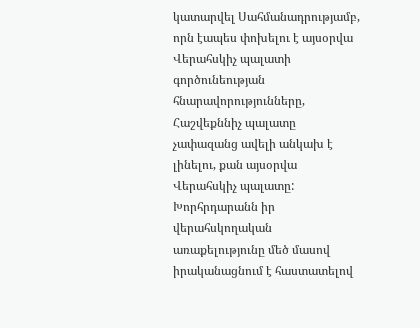կատարվել Սահմանադրությամբ, որն էապես փոխելու է այսօրվա Վերահսկիչ պալատի գործունեության հնարավորությունները, Հաշվեքննիչ պալատը չափազանց ավելի անկախ է լինելու, քան այսօրվա Վերահսկիչ պալատը: Խորհրդարանն իր վերահսկողական առաքելությունը մեծ մասով իրականացնում է հաստատելով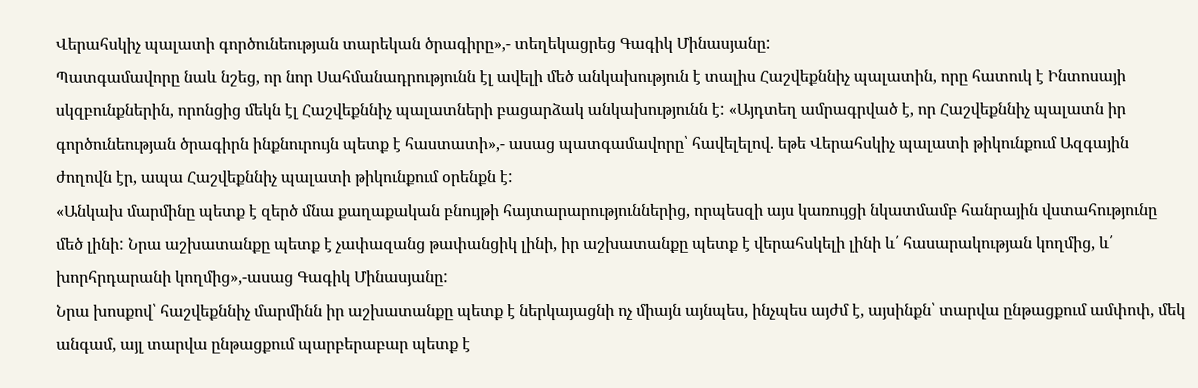Վերահսկիչ պալատի գործունեության տարեկան ծրագիրը»,- տեղեկացրեց Գագիկ Մինասյանը:
Պատգամավորը նաև նշեց, որ նոր Սահմանադրությունն էլ ավելի մեծ անկախություն է տալիս Հաշվեքննիչ պալատին, որը հատուկ է Ինտոսայի սկզբունքներին, որոնցից մեկն էլ Հաշվեքննիչ պալատների բացարձակ անկախությունն է: «Այդտեղ ամրագրված է, որ Հաշվեքննիչ պալատն իր գործունեության ծրագիրն ինքնուրույն պետք է հաստատի»,- ասաց պատգամավորը՝ հավելելով. եթե Վերահսկիչ պալատի թիկունքում Ազգային ժողովն էր, ապա Հաշվեքննիչ պալատի թիկունքում օրենքն է:
«Անկախ մարմինը պետք է զերծ մնա քաղաքական բնույթի հայտարարություններից, որպեսզի այս կառույցի նկատմամբ հանրային վստահությունը մեծ լինի: Նրա աշխատանքը պետք է չափազանց թափանցիկ լինի, իր աշխատանքը պետք է վերահսկելի լինի և՛ հասարակության կողմից, և՛ խորհրդարանի կողմից»,-ասաց Գագիկ Մինասյանը:
Նրա խոսքով՝ հաշվեքննիչ մարմինն իր աշխատանքը պետք է ներկայացնի ոչ միայն այնպես, ինչպես այժմ է, այսինքն՝ տարվա ընթացքում ամփոփ, մեկ անգամ, այլ տարվա ընթացքում պարբերաբար պետք է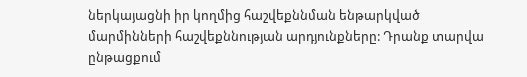ներկայացնի իր կողմից հաշվեքննման ենթարկված մարմինների հաշվեքննության արդյունքները: Դրանք տարվա ընթացքում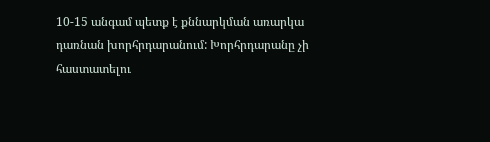10-15 անգամ պետք է քննարկման առարկա դառնան խորհրդարանում: Խորհրդարանը չի հաստատելու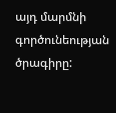այդ մարմնի գործունեության ծրագիրը: